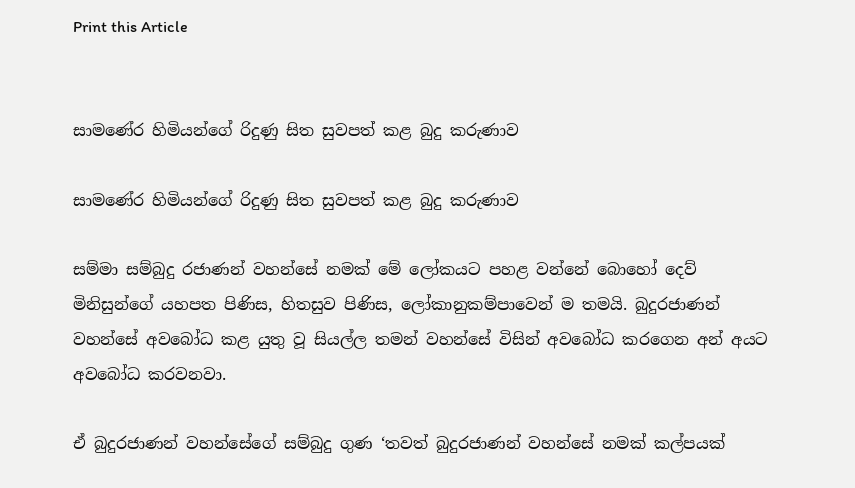Print this Article


සාමණේර හිමියන්ගේ රිදුණු සිත සුවපත් කළ බුදු කරුණාව

සාමණේර හිමියන්ගේ රිදුණු සිත සුවපත් කළ බුදු කරුණාව

සම්මා සම්බුදු රජාණන් වහන්සේ නමක් මේ ලෝකයට පහළ වන්නේ බොහෝ දෙව් මිනිසුන්ගේ යහපත පිණිස, හිතසුව පිණිස, ලෝකානුකම්පාවෙන් ම තමයි. බුදුරජාණන් වහන්සේ අවබෝධ කළ යුතු වූ සියල්ල තමන් වහන්සේ විසින් අවබෝධ කරගෙන අන් අයට අවබෝධ කරවනවා.

ඒ බුදුරජාණන් වහන්සේගේ සම්බුදු ගුණ ‘තවත් බුදුරජාණන් වහන්සේ නමක් කල්පයක්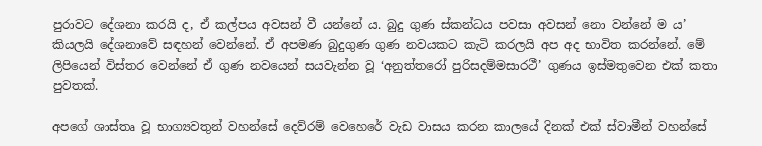පුරාවට දේශනා කරයි ද, ඒ කල්පය අවසන් වී යන්නේ ය. බුදු ගුණ ස්කන්ධය පවසා අවසන් නො වන්නේ ම ය’ කියලයි දේශනාවේ සඳහන් වෙන්නේ. ඒ අපමණ බුදුගුණ ගුණ නවයකට කැටි කරලයි අප අද භාවිත කරන්නේ. මේ ලිපියෙන් විස්තර වෙන්නේ ඒ ගුණ නවයෙන් සයවැන්න වූ ‘අනුත්තරෝ පුරිසදම්මසාරථී’ ගුණය ඉස්මතුවෙන එක් කතා පුවතක්.

අපගේ ශාස්තෘ වූ භාග්‍යවතුන් වහන්සේ දෙව්රම් වෙහෙරේ වැඩ වාසය කරන කාලයේ දිනක් එක් ස්වාමීන් වහන්සේ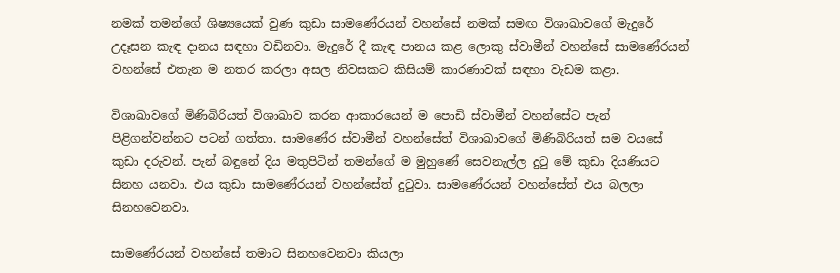නමක් තමන්ගේ ශිෂ්‍යයෙක් වුණ කුඩා සාමණේරයන් වහන්සේ නමක් සමඟ විශාඛාවගේ මැදුරේ උදෑසන කැඳ දානය සඳහා වඩිනවා. මැදුරේ දී කැඳ පානය කළ ලොකු ස්වාමීන් වහන්සේ සාමණේරයන් වහන්සේ එතැන ම නතර කරලා අසල නිවසකට කිසියම් කාරණාවක් සඳහා වැඩම කළා.

විශාඛාවගේ මිණිබිරියත් විශාඛාව කරන ආකාරයෙන් ම පොඩි ස්වාමීන් වහන්සේට පැන් පිළිගන්වන්නට පටන් ගත්තා. සාමණේර ස්වාමීන් වහන්සේත් විශාඛාවගේ මිණිබිරියත් සම වයසේ කුඩා දරුවන්. පැන් බඳුනේ දිය මතුපිටින් තමන්ගේ ම මුහුණේ සෙවනැල්ල දුටු මේ කුඩා දියණියට සිනහ යනවා. එය කුඩා සාමණේරයන් වහන්සේත් දුටුවා. සාමණේරයන් වහන්සේත් එය බලලා සිනහවෙනවා.

සාමණේරයන් වහන්සේ තමාට සිනහවෙනවා කියලා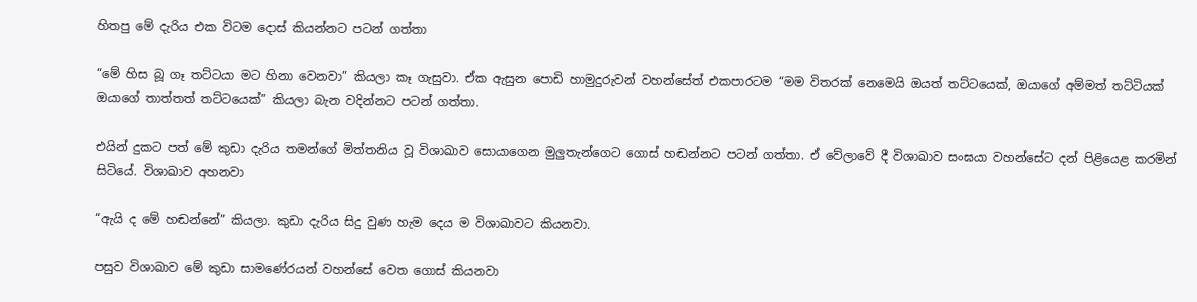හිතපු මේ දැරිය එක විටම දොස් කියන්නට පටන් ගත්තා

“මේ හිස බූ ගෑ තට්ටයා මට හිනා වෙනවා” කියලා කෑ ගැසුවා. ඒක ඇසුන පොඩි හාමුදුරුවන් වහන්සේත් එකපාරටම “මම විතරක් නෙමෙයි ඔයත් තට්ටයෙක්, ඔයාගේ අම්මත් තට්ටියක් ඔයාගේ තාත්තත් තට්ටයෙක්” කියලා බැන වදින්නට පටන් ගත්තා.

එයින් දුකට පත් මේ කුඩා දැරිය තමන්ගේ මිත්තනිය වූ විශාඛාව සොයාගෙන මුලුතැන්ගෙට ගොස් හඬන්නට පටන් ගත්තා. ඒ වේලාවේ දී විශාඛාව සංඝයා වහන්සේට දන් පිළියෙළ කරමින් සිටියේ. විශාඛාව අහනවා

“ඇයි ද මේ හඬන්නේ” කියලා. කුඩා දැරිය සිදු වුණ හැම දෙය ම විශාඛාවට කියනවා.

පසුව විශාඛාව මේ කුඩා සාමණේරයන් වහන්සේ වෙත ගොස් කියනවා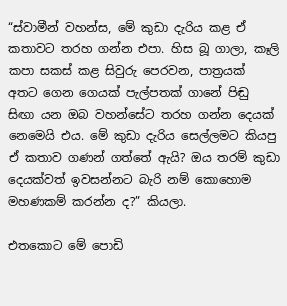“ස්වාමීන් වහන්ස, මේ කුඩා දැරිය කළ ඒ කතාවට තරහ ගන්න එපා. හිස බූ ගාලා, කෑලි කපා සකස් කළ සිවුරු පෙරවන, පාත්‍රයක් අතට ගෙන ගෙයක් පැල්පතක් ගානේ පිඬු සිඟා යන ඔබ වහන්සේට තරහ ගන්න දෙයක් නෙමෙයි එය. මේ කුඩා දැරිය සෙල්ලමට කියපු ඒ කතාව ගණන් ගත්තේ ඇයි? ඔය තරම් කුඩා දෙයක්වත් ඉවසන්නට බැරි නම් කොහොම මහණකම් කරන්න ද?” කියලා.

එතකොට මේ පොඩි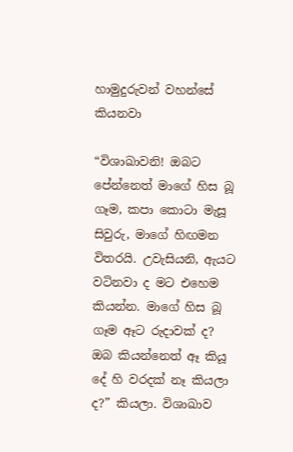හාමුදුරුවන් වහන්සේ කියනවා

“විශාඛාවනි! ඔබට පේන්නෙත් මාගේ හිස බූ ගෑම, කපා කොටා මැසූ සිවුරු, මාගේ හිඟමන විතරයි. උවැසියනි, ඇයට වටිනවා ද මට එහෙම කියන්න. මාගේ හිස බූ ගෑම ඈට රුදාවක් ද? ඔබ කියන්නෙත් ඈ කියූ දේ හි වරදක් නෑ කියලා ද?” කියලා. විශාඛාව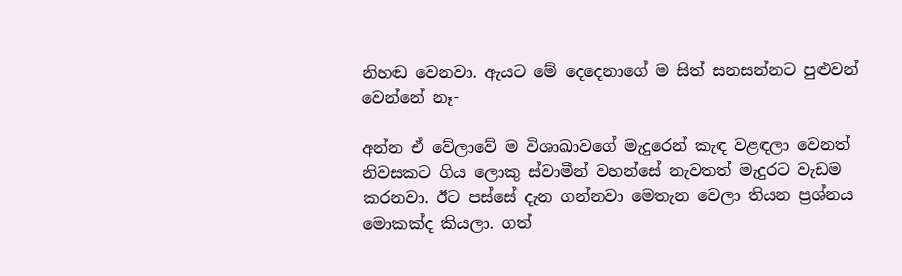නිහඬ වෙනවා. ඇයට මේ දෙදෙනාගේ ම සිත් සනසන්නට පුළුවන් වෙන්නේ නෑ-

අන්න ඒ වේලාවේ ම විශාඛාවගේ මැදුරෙන් කැඳ වළඳලා වෙනත් නිවසකට ගිය ලොකු ස්වාමීන් වහන්සේ නැවතත් මැදුරට වැඩම කරනවා. ඊට පස්සේ දැන ගන්නවා මෙතැන වෙලා තියන ප්‍රශ්නය මොකක්ද කියලා. ගත්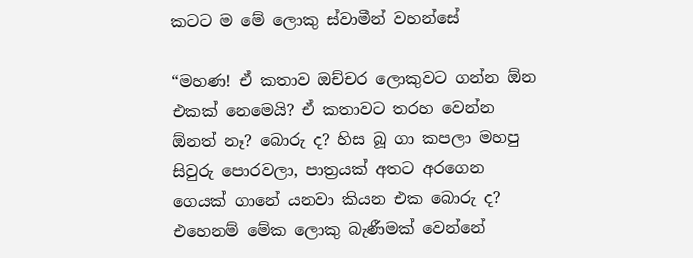කටට ම මේ ලොකු ස්වාමීන් වහන්සේ

“මහණ! ඒ කතාව ඔච්චර ලොකුවට ගන්න ඕන එකක් නෙමෙයි? ඒ කතාවට තරහ වෙන්න ඕනත් නෑ? බොරු ද? හිස බූ ගා කපලා මහපු සිවුරු පොරවලා, පාත්‍රයක් අතට අරගෙන ගෙයක් ගානේ යනවා කියන එක බොරු ද? එහෙනම් මේක ලොකු බැණීමක් වෙන්නේ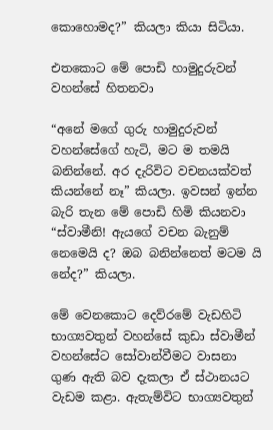කොහොමද?” කියලා කියා සිටියා.

එතකොට මේ පොඩි හාමුදුරුවන් වහන්සේ හිතනවා

“අනේ මගේ ගුරු හාමුදුරුවන් වහන්සේගේ හැටි, මට ම තමයි බනින්නේ. අර දැරිවිට වචනයක්වත් කියන්නේ නෑ” කියලා. ඉවසන් ඉන්න බැරි තැන මේ පොඩි හිමි කියනවා “ස්වාමීනි! ඇයගේ වචන බැනුම් නෙමෙයි ද? ඔබ බනින්නෙත් මටම යි නේද?” කියලා.

මේ වෙනකොට දෙව්රමේ වැඩහිටි භාග්‍යවතුන් වහන්සේ කුඩා ස්වාමීන් වහන්සේට සෝවාන්වීමට වාසනා ගුණ ඇති බව දැකලා ඒ ස්ථානයට වැඩම කළා. ඇතැම්විට භාග්‍යවතුන්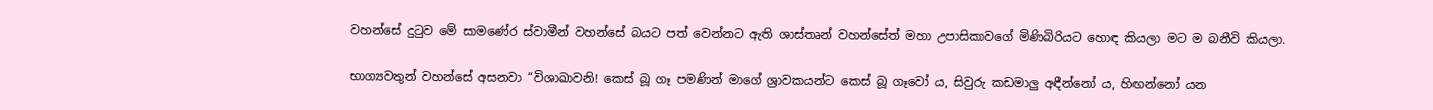වහන්සේ දුටුව මේ සාමණේර ස්වාමීන් වහන්සේ බයට පත් වෙන්නට ඇති ශාස්තෘන් වහන්සේත් මහා උපාසිකාවගේ මිණිබිරියට හොඳ කියලා මට ම බනීවි කියලා.

භාග්‍යවතුන් වහන්සේ අසනවා “විශාඛාවනි! කෙස් බූ ගෑ පමණින් මාගේ ශ්‍රාවකයන්ට කෙස් බූ ගෑවෝ ය, සිවුරු කඩමාලු අඳීන්නෝ ය, හිඟන්නෝ යන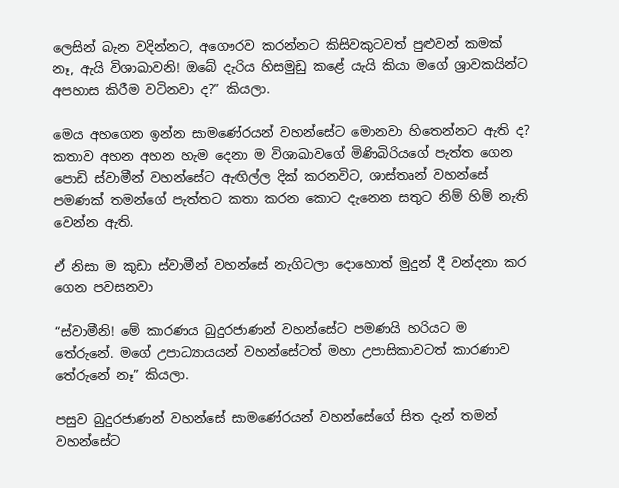ලෙසින් බැන වදින්නට, අගෞරව කරන්නට කිසිවකුටවත් පුළුවන් කමක් නෑ, ඇයි විශාඛාවනි! ඔබේ දැරිය හිසමුඩු කළේ යැයි කියා මගේ ශ්‍රාවකයින්ට අපහාස කිරීම වටිනවා ද?” කියලා.

මෙය අහගෙන ඉන්න සාමණේරයන් වහන්සේට මොනවා හිතෙන්නට ඇති ද? කතාව අහන අහන හැම දෙනා ම විශාඛාවගේ මිණිබිරියගේ පැත්ත ගෙන පොඩි ස්වාමීන් වහන්සේට ඇඟිල්ල දික් කරනවිට, ශාස්තෘන් වහන්සේ පමණක් තමන්ගේ පැත්තට කතා කරන කොට දැනෙන සතුට නිම් හිම් නැති වෙන්න ඇති.

ඒ නිසා ම කුඩා ස්වාමීන් වහන්සේ නැගිටලා දොහොත් මුදුන් දී වන්දනා කර ගෙන පවසනවා

“ස්වාමීනි! මේ කාරණය බුදුරජාණන් වහන්සේට පමණයි හරියට ම තේරුනේ. මගේ උපාධ්‍යායයන් වහන්සේටත් මහා උපාසිකාවටත් කාරණාව තේරුනේ නෑ” කියලා.

පසුව බුදුරජාණන් වහන්සේ සාමණේරයන් වහන්සේගේ සිත දැන් තමන් වහන්සේට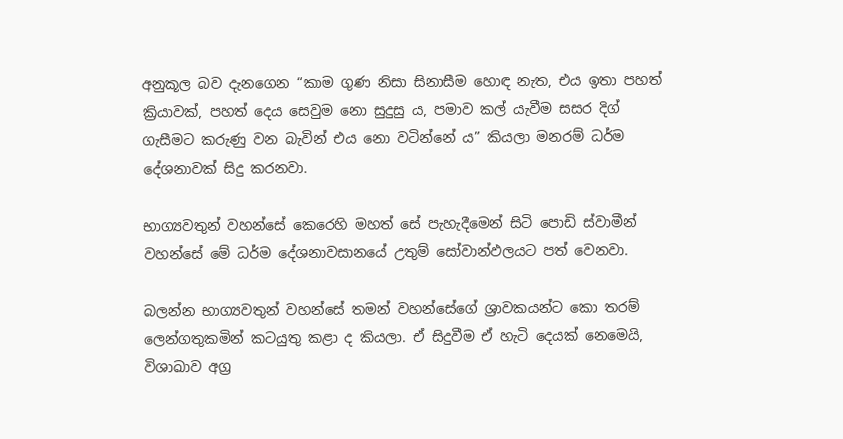අනුකූල බව දැනගෙන “කාම ගුණ නිසා සිනාසීම හොඳ නැත, එය ඉතා පහත් ක්‍රියාවක්, පහත් දෙය සෙවුම නො සුදුසු ය, පමාව කල් යැවීම සසර දිග් ගැසීමට කරුණු වන බැවින් එය නො වටින්නේ ය” කියලා මනරම් ධර්ම දේශනාවක් සිදු කරනවා.

භාග්‍යවතුන් වහන්සේ කෙරෙහි මහත් සේ පැහැදීමෙන් සිටි පොඩි ස්වාමීන් වහන්සේ මේ ධර්ම දේශනාවසානයේ උතුම් සෝවාන්ඵලයට පත් වෙනවා.

බලන්න භාග්‍යවතුන් වහන්සේ තමන් වහන්සේගේ ශ්‍රාවකයන්ට කො තරම් ලෙන්ගතුකමින් කටයුතු කළා ද කියලා. ඒ සිදුවීම ඒ හැටි දෙයක් නෙමෙයි, විශාඛාව අග්‍ර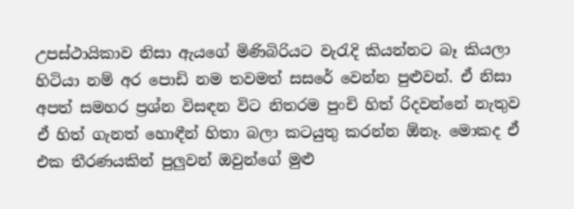උපස්ථායිකාව නිසා ඇයගේ මිණිබිරියට වැරැදි කියන්නට බෑ කියලා හිටියා නම් අර පොඩි නම තවමත් සසරේ වෙන්න පුළුවන්. ඒ නිසා අපත් සමහර ප්‍රශ්න විසඳන විට නිතරම පුංචි හිත් රිදවන්නේ නැතුව ඒ හිත් ගැනත් හොඳීන් හිතා බලා කටයුතු කරන්න ඕනෑ. මොකද ඒ එක තීරණයකින් පුලුවන් ඔවුන්ගේ මුළු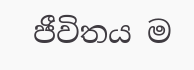ජීවිතය ම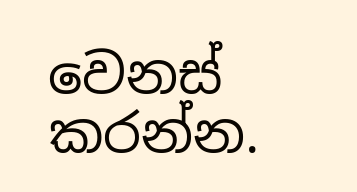වෙනස් කරන්න.